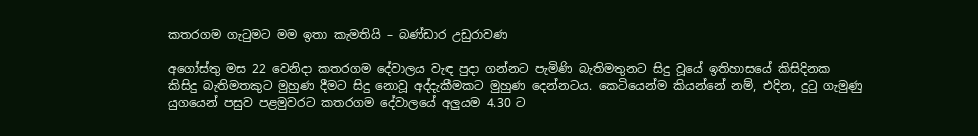කතරගම ගැටුමට මම ඉතා කැමතියි – බණ්ඩාර උඩුරාවණ

අගෝස්තු මස 22 වෙනිදා කතරගම දේවාලය වැඳ පුදා ගන්නට පැමිණි බැතිමතුනට සිදු වූයේ ඉතිහාසයේ කිසිදිනක කිසිදු බැතිමතකුට මුහුණ දීමට සිදු නොවූ අද්දැකීමකට මුහුණ දෙන්නටය. කෙටියෙන්ම කියන්නේ නම්, එදින, දුටු ගැමුණු යුගයෙන් පසුව පළමුවරට කතරගම දේවාලයේ අලුයම 4.30 ට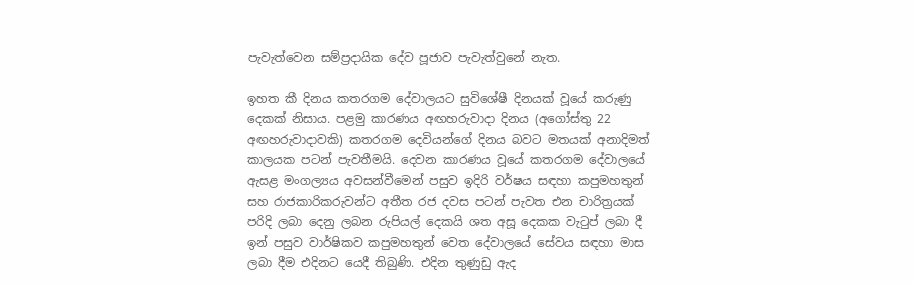පැවැත්වෙන සම්ප්‍රදායික දේව පූජාව පැවැත්වුනේ නැත.

ඉහත කී දිනය කතරගම දේවාලයට සුවිශේෂී දිනයක් වූයේ කරුණු දෙකක් නිසාය. පළමු කාරණය අඟහරුවාදා දිනය (අගෝස්තු 22 අඟහරුවාදාවකි) කතරගම දෙවියන්ගේ දිනය බවට මතයක් අනාදිමත් කාලයක පටන් පැවතීමයි. දෙවන කාරණය වූයේ කතරගම දේවාලයේ ඇසළ මංගල්‍යය අවසන්වීමෙන් පසුව ඉදිරි වර්ෂය සඳහා කපුමහතුන් සහ රාජකාරිකරුවන්ට අතීත රජ දවස පටන් පැවත එන චාරිත්‍රයක් පරිදි ලබා දෙනු ලබන රුපියල් දෙකයි ශත අසූ දෙකක වැටුප් ලබා දී ඉන් පසුව වාර්ෂිකව කපුමහතුන් වෙත දේවාලයේ සේවය සඳහා මාස ලබා දීම එදිනට යෙදී තිබුණි. එදින තුණුඩු ඇද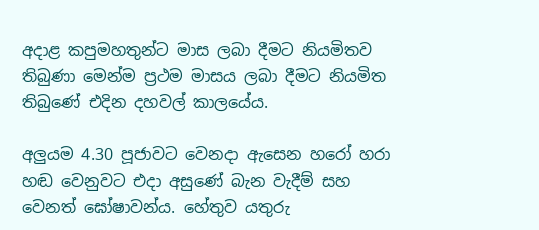අදාළ කපුමහතුන්ට මාස ලබා දීමට නියමිතව තිබුණා මෙන්ම ප්‍රථම මාසය ලබා දීමට නියමිත තිබුණේ එදින දහවල් කාලයේය.

අලුයම 4.30 පූජාවට වෙනදා ඇසෙන හරෝ හරා හඬ ‍වෙනුවට එදා අසුණේ බැන වැදීම් සහ වෙනත් ඝෝෂාවන්ය. හේතුව යතුරු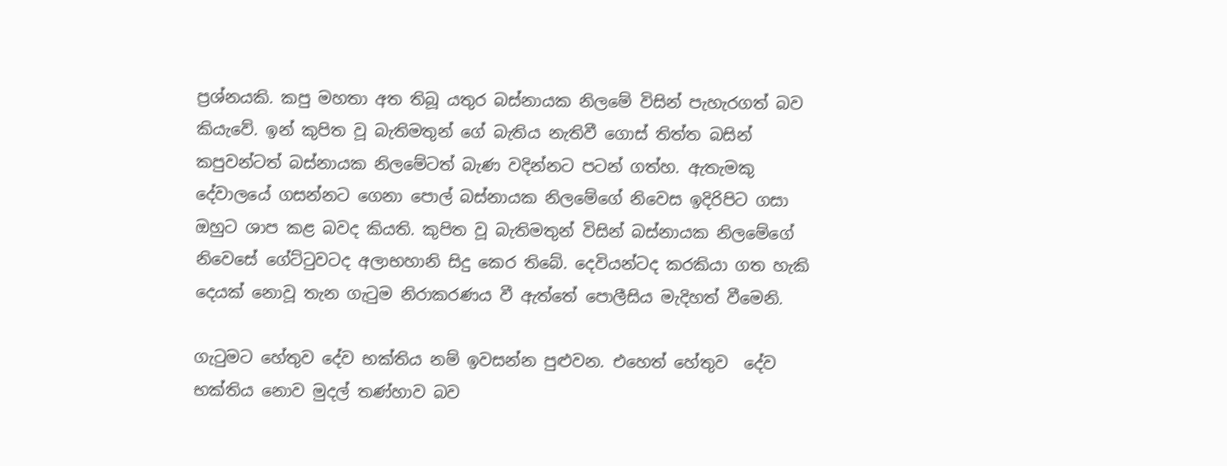ප්‍රශ්නයකි. කපු මහතා අත තිබූ යතුර බස්නායක නිල‍මේ විසින් පැහැරගත් බව කියැවේ. ඉන් කුපිත වූ බැතිමතුන් ගේ බැතිය නැතිවී ‍ගොස් තිත්ත බසින් කපුවන්ටත් බස්නායක නිලමේටත් බැණ වදින්නට පටන් ගත්හ. ඇතැමකු දේවාලයේ ගසන්නට ගෙනා පොල් බස්නායක නිලමේගේ නිවෙස ඉදිරිපිට ගසා ඔහුට ශාප කළ බවද කියති. කුපිත වූ බැතිමතුන් විසින් බස්නායක නිලමේගේ නිවෙසේ ගේට්ටුවටද අලාභහානි සිදු කෙර තිබේ. දෙවියන්ටද කරකියා ගත හැකි දෙයක් නොවූ තැන ගැටුම නිරාකරණය වී ඇත්තේ පොලීසිය මැදිහත් වීමෙනි.

ගැටුමට හේතුව දේව භක්තිය නම් ඉවසන්න පුළුවන. එහෙත් හේතුව  දේව භක්තිය නොව මුදල් තණ්හාව බව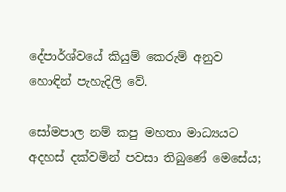දේපාර්ශ්වයේ කියුම් කෙරුම් අනුව හොඳින් පැහැදිලි වේ.

සෝමපාල නම් කපු මහතා මාධ්‍යයට අදහස් දක්වමින් පවසා තිබුණේ මෙසේය;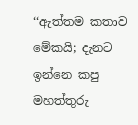‘‘ඇත්තම කතාව මේකයි; දැනට ඉන්නෙ කපු මහත්තුරු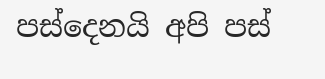පස්දෙනයි අපි පස්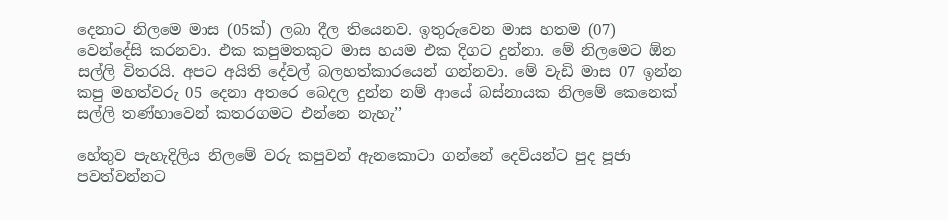දෙනාට නිලමෙ මාස (05ක්) ලබා දීල තියෙනව. ඉතුරුවෙන මාස හතම (07) වෙන්දේසි කරනවා. එක කපුමතකුට මාස හයම එක දිගට දුන්නා. මේ නිලමෙට ඕන සල්ලි විතරයි. අපට අයිති දේවල් බලහත්කාරයෙන් ගන්නවා. මේ වැඩි මාස 07 ඉන්න කපු මහත්වරු 05 දෙනා අතරෙ බෙදල දුන්න නම් ආයේ බස්නායක නිලමේ කෙනෙක් සල්ලි තණ්හාවෙන් කතරගමට එන්නෙ නැහැ’’

හේතුව පැහැදිලිය නිලමේ වරු කපුවන් ඇනකොටා ගන්නේ දෙවියන්ට පුද පූජා පවත්වන්නට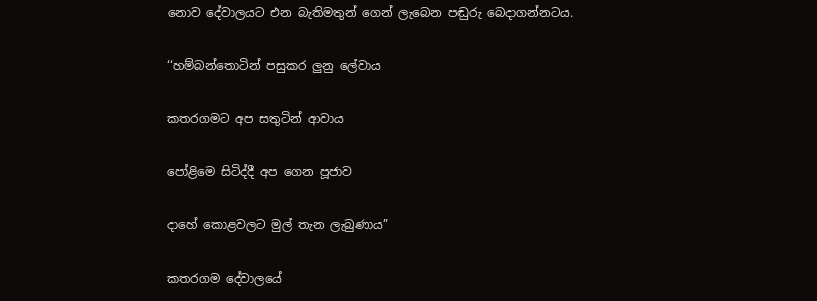නොව දේවාලයට එන බැතිමතුන් ගෙන් ලැබෙන පඬුරු බෙදාගන්නටය.

‘‘හම්බන්තොටින් පසුකර ලුනු ලේවාය

කතරගමට අප සතුටින් ආවාය

පෝළිමෙ සිටිද්දී අප ගෙන පූජාව

දාහේ කොළවලට මුල් තැන ලැබුණාය”

කතරගම දේවාලයේ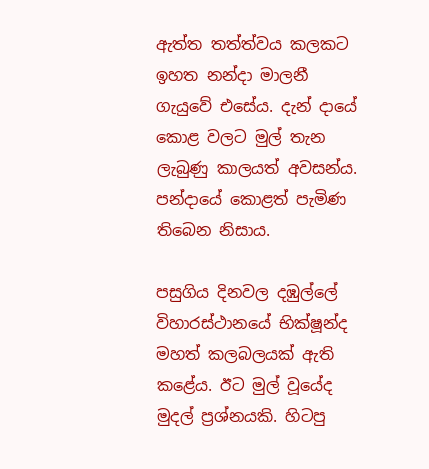ඇත්ත තත්ත්වය කලකට ඉහත නන්දා මාලනී ගැයුවේ එසේය. දැන් දායේ කොළ වලට මුල් තැන ලැබුණු කාලයත් අවසන්ය. පන්දායේ කොළත් පැමිණ තිබෙන නිසාය.

පසුගිය දිනවල දඹුල්ලේ විහාරස්ථානයේ භික්ෂූන්ද මහත් කලබලයක් ඇති කළේය. ඊට මුල් වූයේද මුදල් ප්‍රශ්නයකි. හිටපු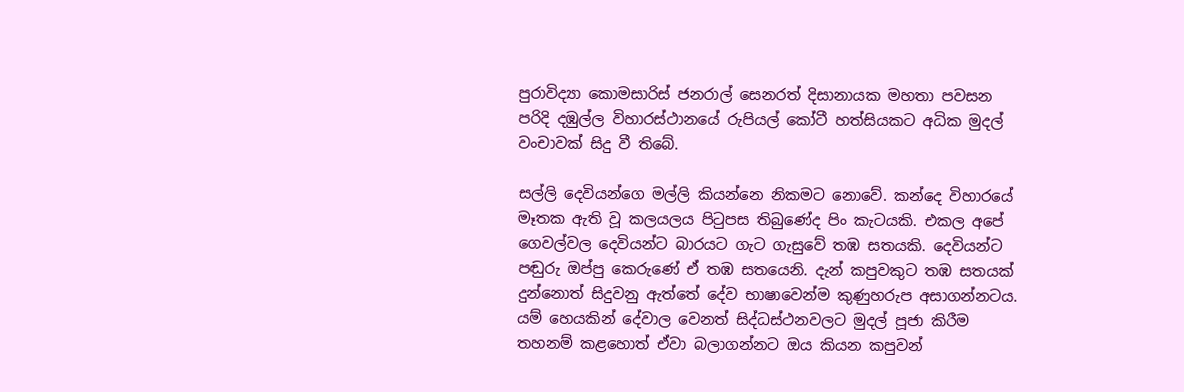පුරාවිද්‍යා කොමසාරිස් ජනරාල් සෙනරත් දිසානායක මහතා පවසන පරිදි දඹුල්ල විහාරස්ථානයේ රුපියල් කෝටී හත්සියකට අධික මුදල් වංචාවක් සිදු වී තිබේ.

සල්ලි දෙවියන්ගෙ මල්ලි කියන්නෙ නිකමට නොවේ. කන්දෙ විහාරයේ මෑතක ඇති වූ කලයලය පිටුපස තිබුණේද පිං කැටයකි. එකල අපේ ගෙවල්වල දෙවියන්ට බාරයට ගැට ගැසුවේ තඹ සතයකි. දෙවියන්ට පඬුරු ඔප්පු කෙරුණේ ඒ තඹ සතයෙනි. දැන් කපුවකුට තඹ සතයක් දුන්නොත් සිදුවනු ඇත්තේ දේව භාෂාවෙන්ම කුණුහරුප අසාගන්නටය. යම් හෙයකින් දේවාල වෙනත් සිද්ධස්ථනවලට මුදල් පූජා කිරීම තහනම් ‍කළහොත් ඒවා බලාගන්නට ඔය කියන කපුවන්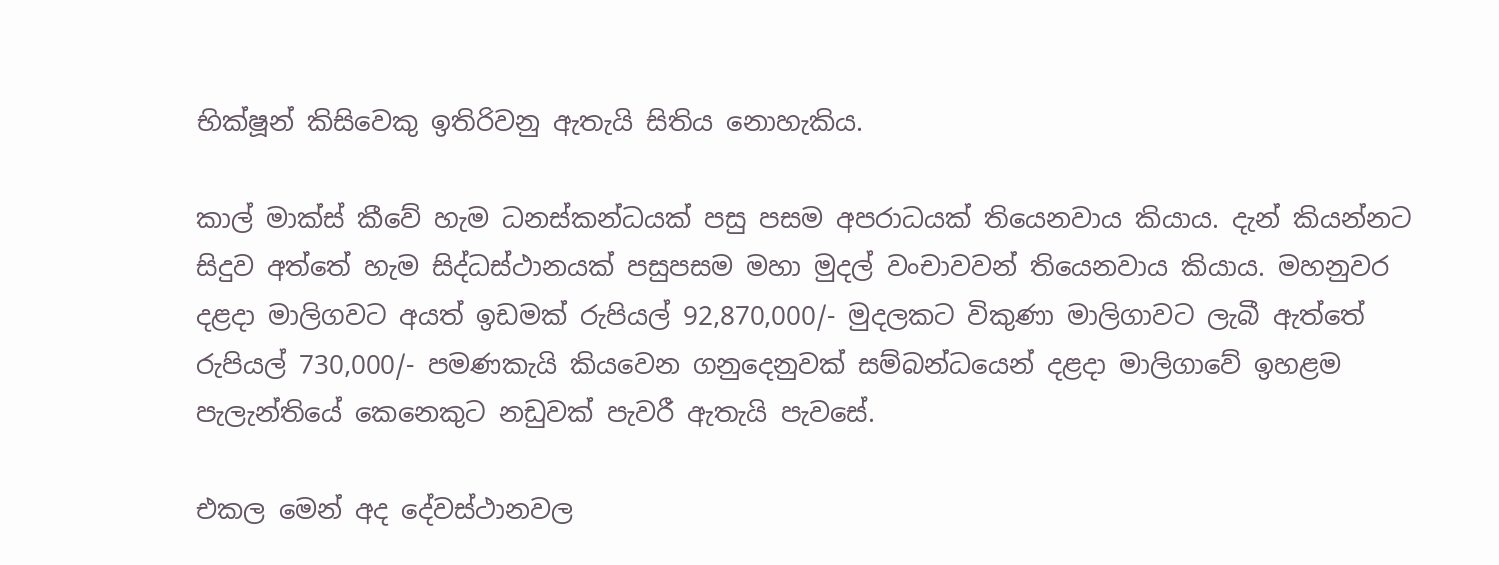භික්ෂූන් කිසිවෙකු ඉතිරිවනු ඇතැයි සිතිය නොහැකිය.

කාල් මාක්ස් කීවේ හැම ධනස්කන්ධයක් පසු පසම අපරාධයක් තියෙනවාය කියාය. දැන් කියන්නට සිදුව අ‍ත්තේ හැම සිද්ධස්ථානයක් පසුපසම මහා මුදල් වංචාවවන් තියෙනවාය කියාය. මහනුවර දළදා මාලිගවට අයත් ඉඩමක් රුපියල් 92,870,000/- මුදලකට විකුණා මාලිගාවට ලැබී ඇත්තේ රුපියල් 730,000/- පමණකැයි කි‍යවෙන ගනුදෙනුවක් සම්බන්ධයෙන් දළදා මාලිගාවේ ඉහළම පැලැන්තියේ කෙනෙකුට නඩුවක් පැවරී ඇතැයි පැවසේ.

එකල මෙන් අද දේවස්ථානවල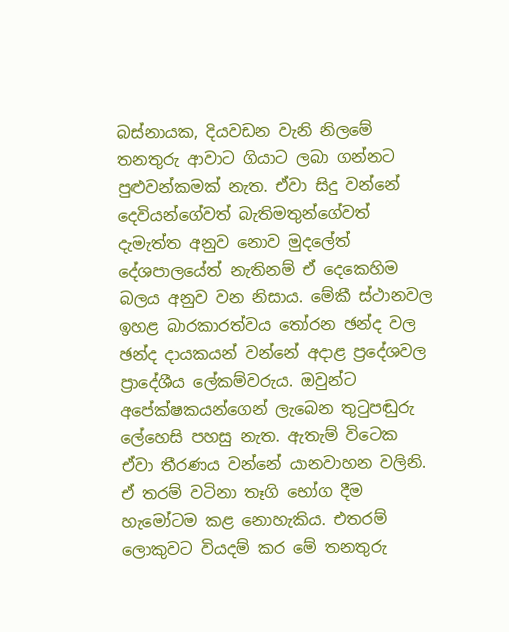බස්නායක, දියවඩන වැනි නිලමේ තනතුරු ආවාට ගියාට ලබා ගන්නට පුළුවන්කමක් නැත. ඒවා සිදු වන්නේ දෙවියන්ගේවත් බැතිමතුන්ගේවත් දැමැත්ත අනුව නොව මුදලේත් දේශපාලයේත් නැතිනම් ඒ දෙකෙහිම බලය අනුව වන නිසාය. මේකී ස්ථානවල ඉහළ බාරකාරත්වය තෝරන ඡන්ද වල ඡන්ද දායකයන් වන්නේ අදාළ ප්‍රදේශවල ප්‍රාදේශීය ලේකම්වරුය. ඔවුන්ට අපේක්ෂකයන්ගෙන් ලැබෙන තුටුපඬුරු ලේහෙසි පහසු නැත. ඇතැම් විටෙක ඒවා තීරණය වන්නේ යානවාහන වලිනි. ඒ තරම් වටිනා තෑගි භෝග දීම හැමෝටම කළ නොහැකිය. එතරම් ලොකුවට වියදම් කර මේ තනතුරු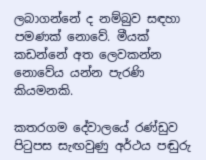ලබාගන්නේ ද නම්බුව සඳහා පමණක් නොවේ. මීයක් කඩන්නේ අත ලෙවකන්න නොවේය යන්න පැරණි කියමනකි.

කතරගම දේවා‍ලයේ රණ්ඩුව පිටුපස සැඟවුණු අර්ථය පඬුරු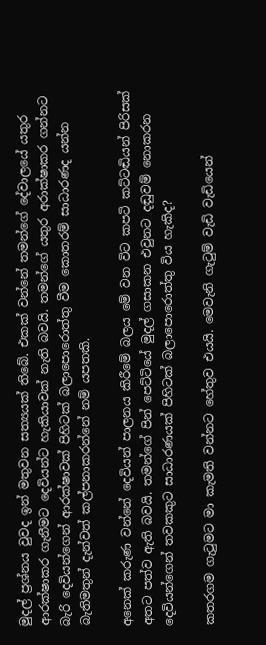මුදල් ප්‍රශ්නය වුවද ඉන් මතුවන සත්‍යයක් තිබේ. එකක් වන්නේ තමන්ගේ දේවාලයේ යතුර ආරක්ෂාකර ගැනීමට දෙවියන්ට හැකියාවක් නැති බවයි. තමන්ගේ යතුර අරාක්ෂාකර ගන්නට බැරි දෙවියන්ගෙන් ආරක්ෂාවක් පිහිටක් බලාපොරොත්තු වීම කොතරම් සාධාරණද යන්න බැතිමතුන් දැන්වත් කල්පනාකරන්නේ නම් යපතකි.

අනෙක් කරුණ වන්නේ දෙවියන් පාලනය කිරීමේ බලය මේ වන විට කපටි කට්ටඬියන් පිරිසක් අතට පත්ව ඇති බවයි. තමන්ගේ පින් පෙට්ටියේ මුදල් ගසාකන එවුනට දඬුවම් නොකරන දෙවියන්ගෙන් තවකකුට සාධාරණයක් පිහිටක් බලාපොරොත්තු විය හැකිද?

කතරගම ගැටුමට මා කැමති වන්නට හේතුව එයයි. මෙවැනි ගැටුම් වැඩි වැඩියෙන්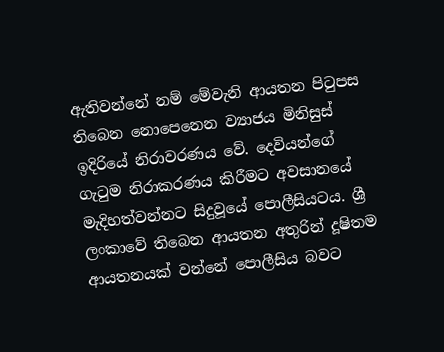ඇතිවන්නේ නම් මේවැනි ආයතන පිටුපස තිබෙන නොපෙනෙන ව්‍යාජය මිනිසුස් ඉදිරියේ නිරාවරණය වේ. දෙවියන්ගේ ගැටුම නිරාකරණය කිරීමට අවසානයේ මැදිහත්වන්නට සිදුවූයේ පොලීසියටය. ශ්‍රී ලංකාවේ තිබෙන ආයතන අතුරින් දූෂිතම ආයතනයක් වන්නේ පොලීසිය බවට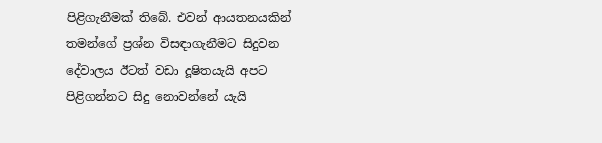පිළිගැනීමක් තිබේ. එවන් ආයතනයකින් තමන්ගේ ප්‍රශ්න විසඳාගැනීමට සිදුවන දේවාලය ඊටත් වඩා දූෂිතයැයි අපට පිළිගන්නට සිදු නොවන්නේ යැයි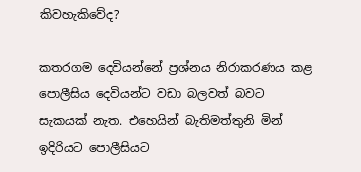කිවහැකිවේද?

කතරගම දෙවියන්නේ ප්‍රශ්නය නිරාකරණය කළ පොලීසිය දෙවියන්ට වඩා බලවත් බවට සැකයක් නැත. එහෙයින් බැතිමත්‍තුනි මින් ඉදිරියට පොලීසියට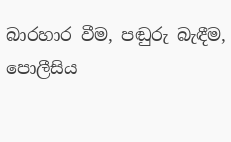බාරහාර වීම, පඬුරු බැඳීම, පොලීසිය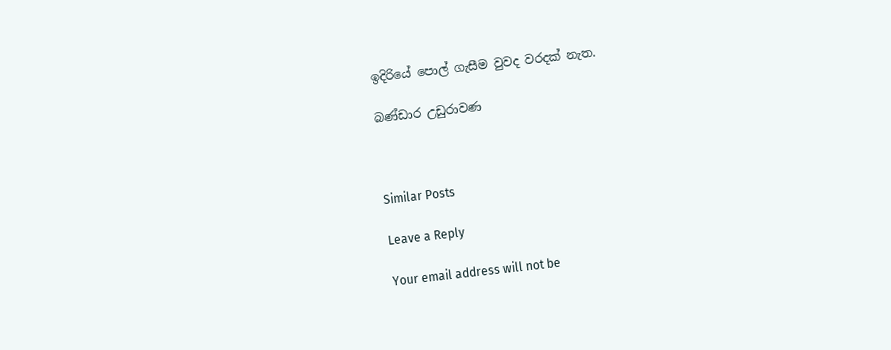ඉදිරියේ පොල් ගැසීම වුවද වරදක් නැත.

බණ්ඩාර උඩුරාවණ



Similar Posts

Leave a Reply

Your email address will not be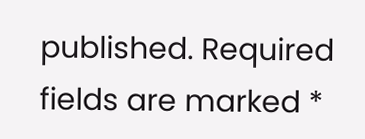published. Required fields are marked *